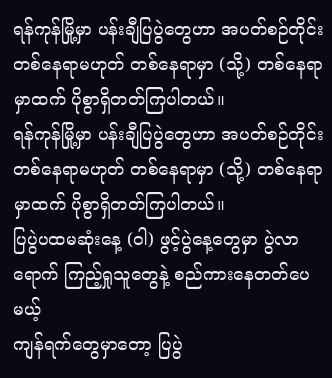ရန်ကုန်မြို့မှာ ပန်းချီပြပွဲတွေဟာ အပတ်စဉ်တိုင်း တစ်နေရာမဟုတ် တစ်နေရာမှာ (သို့) တစ်နေရာမှာထက် ပိုစွာရှိတတ်ကြပါတယ်။
ရန်ကုန်မြို့မှာ ပန်းချီပြပွဲတွေဟာ အပတ်စဉ်တိုင်း တစ်နေရာမဟုတ် တစ်နေရာမှာ (သို့) တစ်နေရာ
မှာထက် ပိုစွာရှိတတ်ကြပါတယ်။
ပြပွဲပထမဆုံးနေ့ (၀ါ) ဖွင့်ပွဲနေ့တွေမှာ ပွဲလာရောက် ကြည့်ရှုသူတွေနဲ့ စည်ကားနေတတ်ပေမယ့်
ကျန်ရက်တွေမှာတော့ ပြပွဲ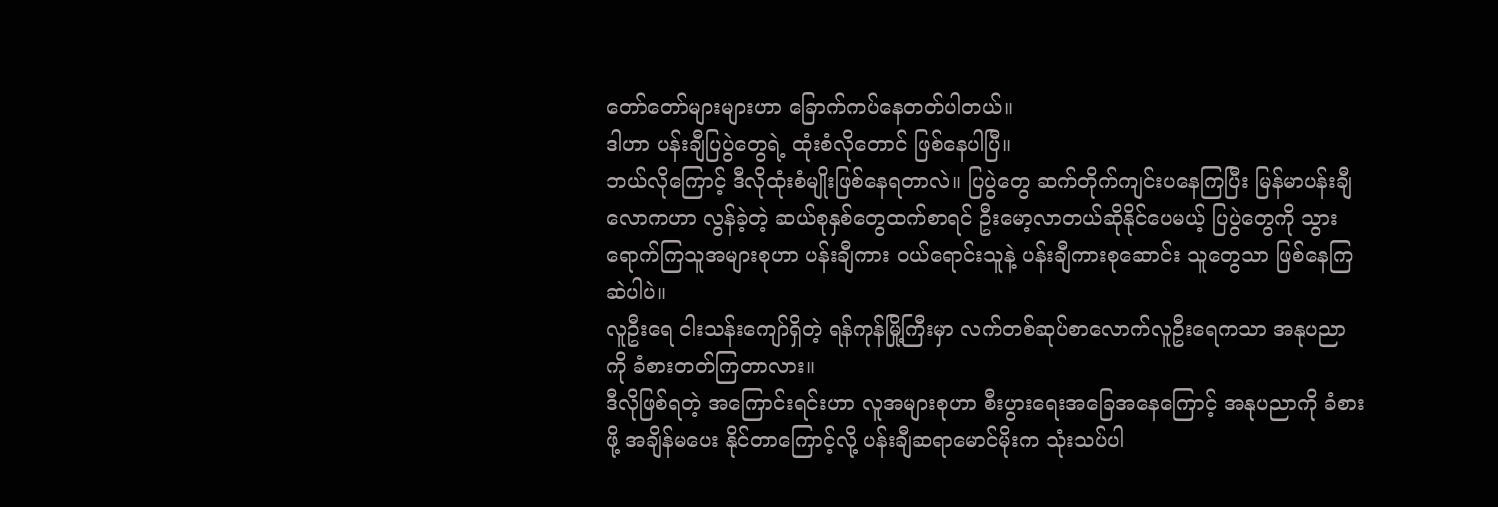တော်တော်များများဟာ ခြောက်ကပ်နေတတ်ပါတယ်။
ဒါဟာ ပန်းချီပြပွဲတွေရဲ့ ထုံးစံလိုတောင် ဖြစ်နေပါပြီ။
ဘယ်လိုကြောင့် ဒီလိုထုံးစံမျိုးဖြစ်နေရတာလဲ။ ပြပွဲတွေ ဆက်တိုက်ကျင်းပနေကြပြီး မြန်မာပန်းချီ
လောကဟာ လွန်ခဲ့တဲ့ ဆယ်စုနှစ်တွေထက်စာရင် ဦးမော့လာတယ်ဆိုနိုင်ပေမယ့် ပြပွဲတွေကို သွား
ရောက်ကြသူအများစုဟာ ပန်းချီကား ၀ယ်ရောင်းသူနဲ့ ပန်းချီကားစုဆောင်း သူတွေသာ ဖြစ်နေကြ
ဆဲပါပဲ။
လူဦးရေ ငါးသန်းကျော်ရှိတဲ့ ရန်ကုန်မြို့ကြီးမှာ လက်တစ်ဆုပ်စာလောက်လူဦးရေကသာ အနုပညာ
ကို ခံစားတတ်ကြတာလား။
ဒီလိုဖြစ်ရတဲ့ အကြောင်းရင်းဟာ လူအများစုဟာ စီးပွားရေးအခြေအနေကြောင့် အနုပညာကို ခံစား
ဖို့ အချိန်မပေး နိုင်တာကြောင့်လို့ ပန်းချီဆရာမောင်မိုးက သုံးသပ်ပါ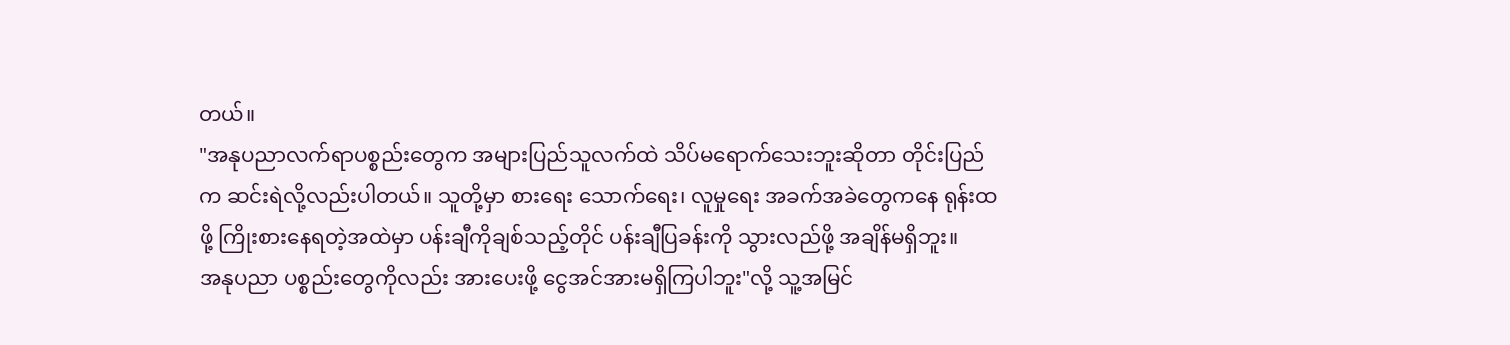တယ်။
"အနုပညာလက်ရာပစ္စည်းတွေက အများပြည်သူလက်ထဲ သိပ်မရောက်သေးဘူးဆိုတာ တိုင်းပြည်
က ဆင်းရဲလို့လည်းပါတယ်။ သူတို့မှာ စားရေး သောက်ရေး၊ လူမှုရေး အခက်အခဲတွေကနေ ရုန်းထ
ဖို့ ကြိုးစားနေရတဲ့အထဲမှာ ပန်းချီကိုချစ်သည့်တိုင် ပန်းချီပြခန်းကို သွားလည်ဖို့ အချိန်မရှိဘူး။
အနုပညာ ပစ္စည်းတွေကိုလည်း အားပေးဖို့ ငွေအင်အားမရှိကြပါဘူး"လို့ သူ့အမြင်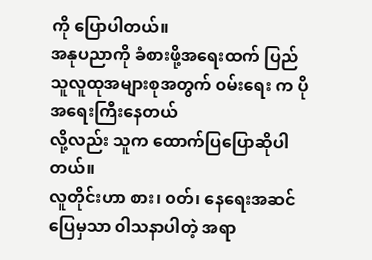ကို ပြောပါတယ်။
အနုပညာကို ခံစားဖို့အရေးထက် ပြည်သူလူထုအများစုအတွက် ၀မ်းရေး က ပိုအရေးကြီးနေတယ်
လို့လည်း သူက ထောက်ပြပြောဆိုပါတယ်။
လူတိုင်းဟာ စား၊ ၀တ်၊ နေရေးအဆင် ပြေမှသာ ၀ါသနာပါတဲ့ အရာ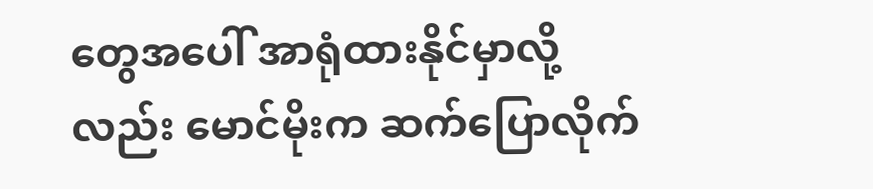တွေအပေါ် အာရုံထားနိုင်မှာလို့
လည်း မောင်မိုးက ဆက်ပြောလိုက်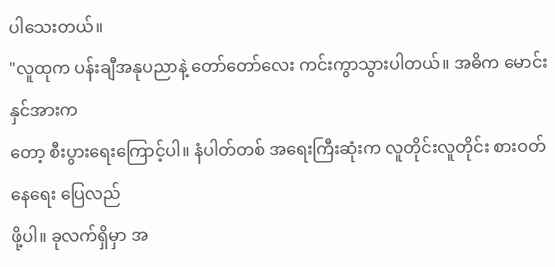ပါသေးတယ်။
"လူထုက ပန်းချီအနုပညာနဲ့ တော်တော်လေး ကင်းကွာသွားပါတယ်။ အဓိက မောင်းနှင်အားက
တော့ စီးပွားရေးကြောင့်ပါ။ နံပါတ်တစ် အရေးကြီးဆုံးက လူတိုင်းလူတိုင်း စားဝတ်နေရေး ပြေလည်
ဖို့ပါ။ ခုလက်ရှိမှာ အ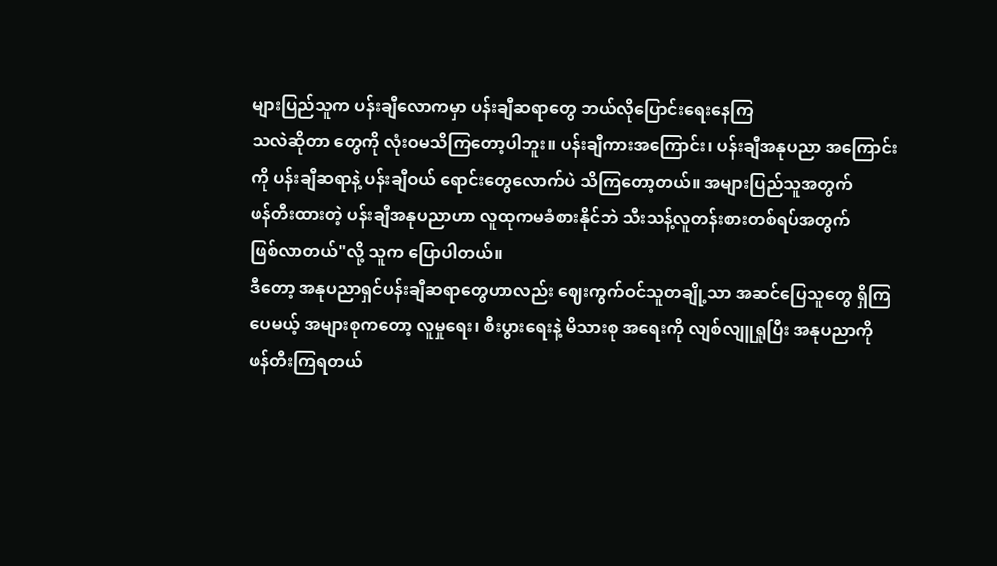များပြည်သူက ပန်းချီလောကမှာ ပန်းချီဆရာတွေ ဘယ်လိုပြောင်းရေးနေကြ
သလဲဆိုတာ တွေကို လုံးဝမသိကြတော့ပါဘူး။ ပန်းချီကားအကြောင်း၊ ပန်းချီအနုပညာ အကြောင်း
ကို ပန်းချီဆရာနဲ့ ပန်းချီဝယ် ရောင်းတွေလောက်ပဲ သိကြတော့တယ်။ အများပြည်သူအတွက်
ဖန်တီးထားတဲ့ ပန်းချီအနုပညာဟာ လူထုကမခံစားနိုင်ဘဲ သီးသန့်လူတန်းစားတစ်ရပ်အတွက်
ဖြစ်လာတယ်"လို့ သူက ပြောပါတယ်။
ဒီတော့ အနုပညာရှင်ပန်းချီဆရာတွေဟာလည်း ဈေးကွက်ဝင်သူတချို့သာ အဆင်ပြေသူတွေ ရှိကြ
ပေမယ့် အများစုကတော့ လူမှုရေး၊ စီးပွားရေးနဲ့ မိသားစု အရေးကို လျစ်လျူရှုပြီး အနုပညာကို
ဖန်တီးကြရတယ်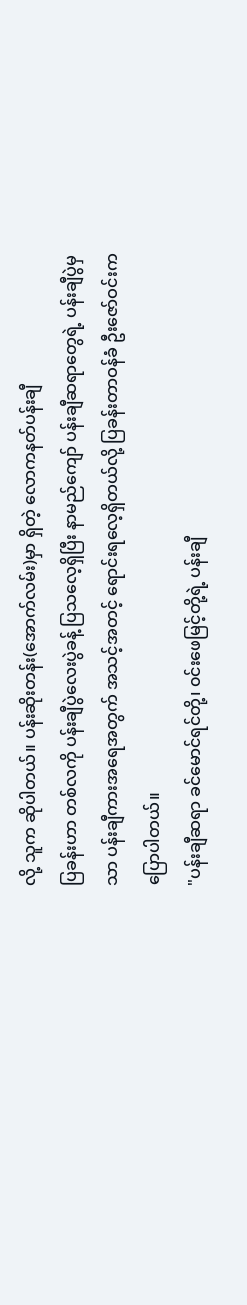လို့ သူက ဆိုပါတယ်။ ပန်းဆိုးတန်း(အောက်လမ်း)မှာ ရှိတဲ့ လောကနတ်ပန်းချီ
ပြခန်းဟာ တစ်လကို ပန်းချီပွဲလေးပွဲခန့် ပြသလေ့ရှိပြီး နာမည်ကျော် ပန်းချီဆရာတွေရဲ့ ပန်းချီပွဲမှ
သာ ပန်းချီကားအရေအတွက် အသင့်အတင့် ရောင်းရလေ့ရှိတယ်လို့ ပြခန်းတာဝန်ခံ ဦးဇော်ဝင်းက
ပြောပါတယ်။
"ပန်းချီဆရာ ခင်မောင်ရင်တို့၊ ၀င်းဖေမြင့်တို့ရဲ့ ပန်းချီ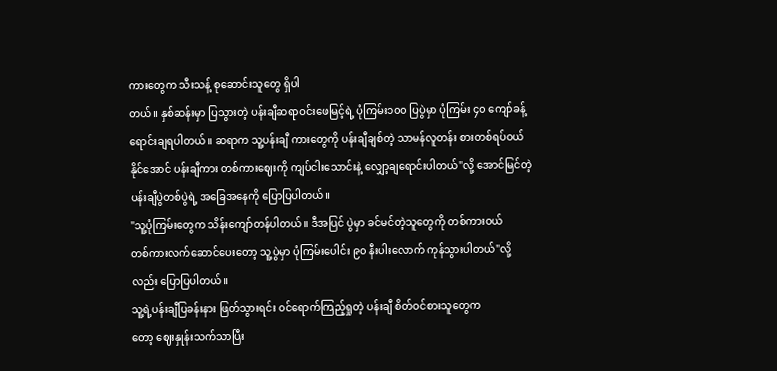ကားတွေက သီးသန့် စုဆောင်းသူတွေ ရှိပါ
တယ်။ နှစ်ဆန်းမှာ ပြသွားတဲ့ ပန်းချီဆရာဝင်းဖေမြင့်ရဲ့ ပုံကြမ်း၁၀၀ ပြပွဲမှာ ပုံကြမ်း ၄၀ ကျော်ခန့်
ရောင်းချရပါတယ်။ ဆရာက သူ့ပန်းချီ ကားတွေကို ပန်းချီချစ်တဲ့ သာမန်လူတန်း စားတစ်ရပ်ဝယ်
နိုင်အောင် ပန်းချီကား တစ်ကားဈေးကို ကျပ်ငါးသောင်းနဲ့ လျှော့ချရောင်းပါတယ်"လို့ အောင်မြင်တဲ့
ပန်းချီပွဲတစ်ပွဲရဲ့ အခြေအနေကို ပြောပြပါတယ်။
"သူ့ပုံကြမ်းတွေက သိန်းကျော်တန်ပါတယ်။ ဒီအပြင် ပွဲမှာ ခင်မင်တဲ့သူတွေကို တစ်ကားဝယ်
တစ်ကားလက်ဆောင်ပေးတော့ သူ့ပွဲမှာ ပုံကြမ်းပေါင်း ၉၀ နီးပါးလောက် ကုန်သွားပါတယ်"လို့
လည်း ပြောပြပါတယ်။
သူ့ရဲ့ပန်းချီပြခန်းနား ဖြတ်သွားရင်း ၀င်ရောက်ကြည့်ရှုတဲ့ ပန်းချီ စိတ်ဝင်စားသူတွေက
တော့ ဈေးနှုန်းသက်သာပြီး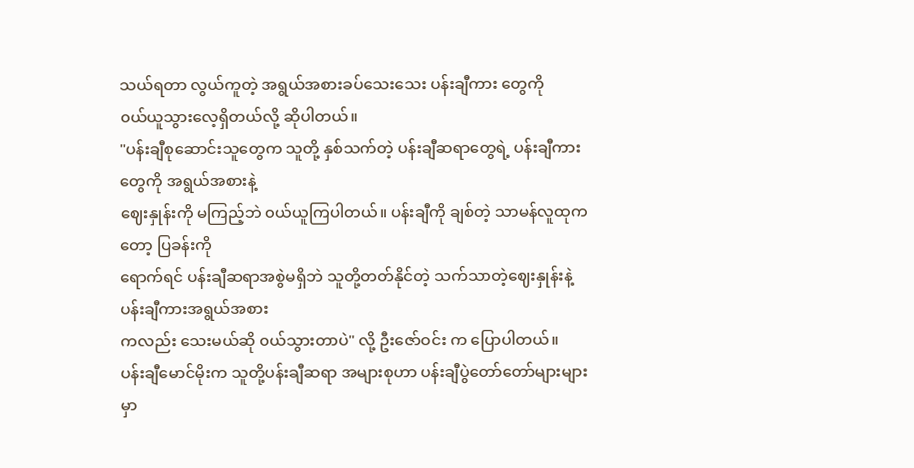သယ်ရတာ လွယ်ကူတဲ့ အရွယ်အစားခပ်သေးသေး ပန်းချီကား တွေကို
၀ယ်ယူသွားလေ့ရှိတယ်လို့ ဆိုပါတယ်။
"ပန်းချီစုဆောင်းသူတွေက သူတို့ နှစ်သက်တဲ့ ပန်းချီဆရာတွေရဲ့ ပန်းချီကားတွေကို အရွယ်အစားနဲ့
ဈေးနှုန်းကို မကြည့်ဘဲ ၀ယ်ယူကြပါတယ်။ ပန်းချီကို ချစ်တဲ့ သာမန်လူထုကတော့ ပြခန်းကို
ရောက်ရင် ပန်းချီဆရာအစွဲမရှိဘဲ သူတို့တတ်နိုင်တဲ့ သက်သာတဲ့ဈေးနှုန်းနဲ့ ပန်းချီကားအရွယ်အစား
ကလည်း သေးမယ်ဆို ၀ယ်သွားတာပဲ" လို့ ဦးဇော်ဝင်း က ပြောပါတယ်။
ပန်းချီမောင်မိုးက သူတို့ပန်းချီဆရာ အများစုဟာ ပန်းချီပွဲတော်တော်များများမှာ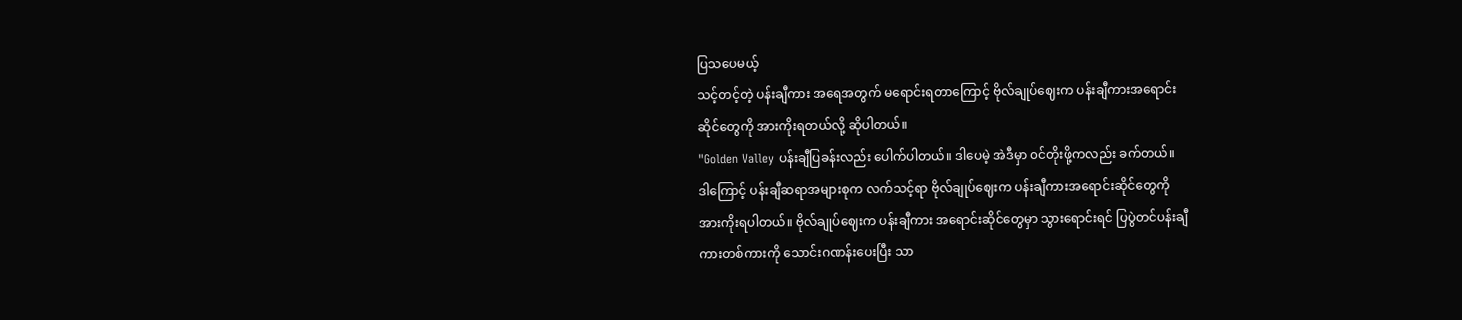ပြသပေမယ့်
သင့်တင့်တဲ့ ပန်းချီကား အရေအတွက် မရောင်းရတာကြောင့် ဗိုလ်ချုပ်ဈေးက ပန်းချီကားအရောင်း
ဆိုင်တွေကို အားကိုးရတယ်လို့ ဆိုပါတယ်။
"Golden Valley ပန်းချီပြခန်းလည်း ပေါက်ပါတယ်။ ဒါပေမဲ့ အဲဒီမှာ ၀င်တိုးဖို့ကလည်း ခက်တယ်။
ဒါကြောင့် ပန်းချီဆရာအများစုက လက်သင့်ရာ ဗိုလ်ချုပ်ဈေးက ပန်းချီကားအရောင်းဆိုင်တွေကို
အားကိုးရပါတယ်။ ဗိုလ်ချုပ်ဈေးက ပန်းချီကား အရောင်းဆိုင်တွေမှာ သွားရောင်းရင် ပြပွဲတင်ပန်းချီ
ကားတစ်ကားကို သောင်းဂဏန်းပေးပြီး သာ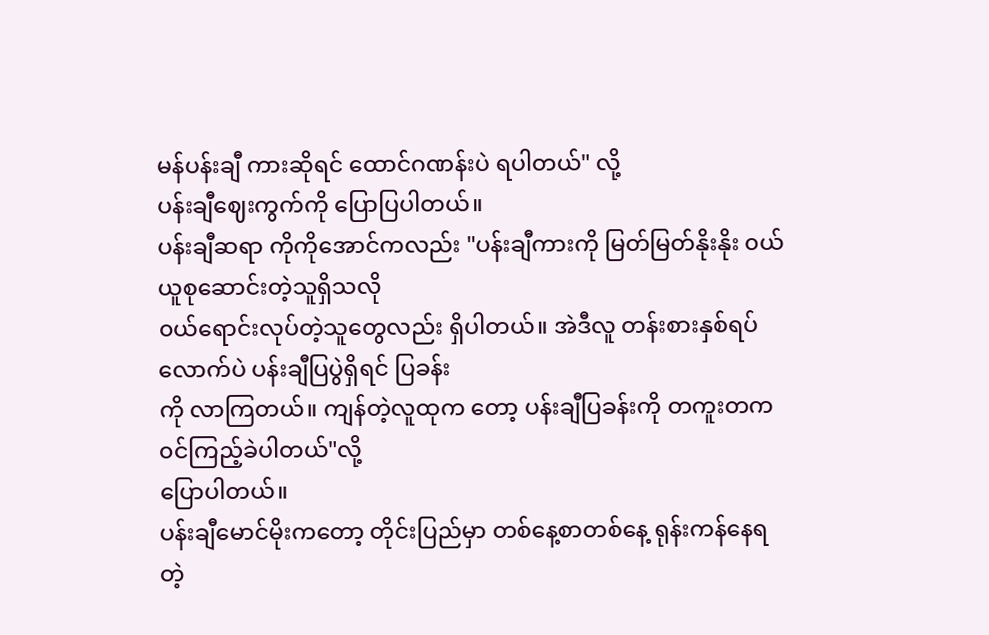မန်ပန်းချီ ကားဆိုရင် ထောင်ဂဏန်းပဲ ရပါတယ်" လို့
ပန်းချီဈေးကွက်ကို ပြောပြပါတယ်။
ပန်းချီဆရာ ကိုကိုအောင်ကလည်း "ပန်းချီကားကို မြတ်မြတ်နိုးနိုး ၀ယ်ယူစုဆောင်းတဲ့သူရှိသလို
၀ယ်ရောင်းလုပ်တဲ့သူတွေလည်း ရှိပါတယ်။ အဲဒီလူ တန်းစားနှစ်ရပ်လောက်ပဲ ပန်းချီပြပွဲရှိရင် ပြခန်း
ကို လာကြတယ်။ ကျန်တဲ့လူထုက တော့ ပန်းချီပြခန်းကို တကူးတက ၀င်ကြည့်ခဲပါတယ်"လို့
ပြောပါတယ်။
ပန်းချီမောင်မိုးကတော့ တိုင်းပြည်မှာ တစ်နေ့စာတစ်နေ့ ရုန်းကန်နေရတဲ့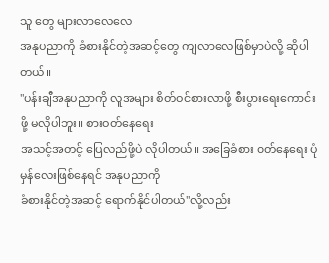သူ တွေ များလာလေလေ
အနုပညာကို ခံစားနိုင်တဲ့အဆင့်တွေ ကျလာလေဖြစ်မှာပဲလို့ ဆိုပါတယ်။
"ပန်းချီအနုပညာကို လူအများ စိတ်ဝင်စားလာဖို့ စီးပွားရေးကောင်းဖို့ မလိုပါဘူး။ စားဝတ်နေရေး
အသင့်အတင့် ပြေလည်ဖို့ပဲ လိုပါတယ်။ အခြေခံစား ၀တ်နေရေး ပုံမှန်လေးဖြစ်နေရင် အနုပညာကို
ခံစားနိုင်တဲ့အဆင့် ရောက်နိုင်ပါတယ်"လို့လည်း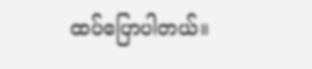ထပ်ပြောပါတယ်။